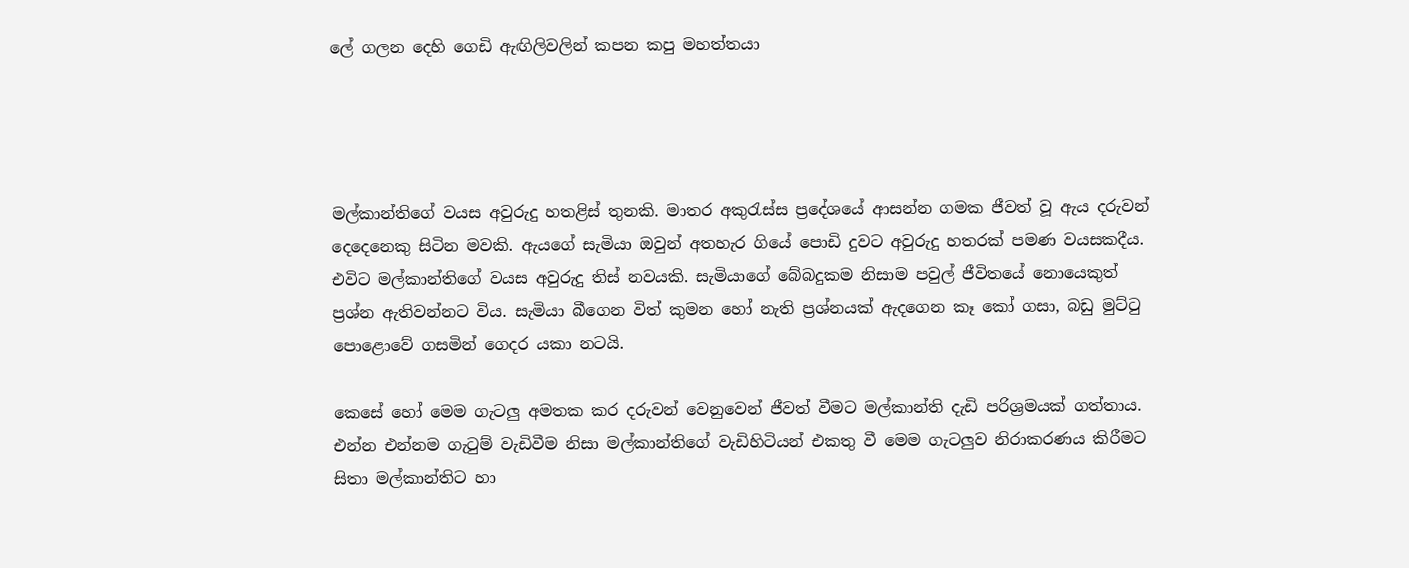ලේ ගලන දෙහි ගෙඩි ඇඟිලිවලින් කපන කපු මහත්තයා




මල්කාන්තිගේ වයස අවුරුදු හතළිස් තුනකි. මාතර අකුරැස්ස ප්‍රදේශයේ ආසන්න ගමක ජීවත් වූ ඇය දරුවන් දෙදෙනෙකු සිටින මවකි. ඇයගේ සැමියා ඔවුන් අතහැර ගියේ පොඩි දුවට අවුරුදු හතරක් පමණ වයසකදීය. එවිට මල්කාන්තිගේ වයස අවුරුදු තිස් නවයකි. සැමියාගේ බේබදුකම නිසාම පවුල් ජීවිතයේ නොයෙකුත් ප්‍රශ්න ඇතිවන්නට විය. සැමියා බීගෙන විත් කුමන හෝ නැති ප්‍රශ්නයක් ඇදගෙන කෑ කෝ ගසා, බඩු මුට්ටු පොළොවේ ගසමින් ගෙදර යකා නටයි.

කෙසේ හෝ මෙම ගැටලු අමතක කර දරුවන් වෙනුවෙන් ජීවත් වීමට මල්කාන්ති දැඩි පරිශ්‍රමයක් ගත්තාය. එන්න එන්නම ගැටුම් වැඩිවීම නිසා මල්කාන්තිගේ වැඩිහිටියන් එකතු වී මෙම ගැටලුව නිරාකරණය කිරීමට සිතා මල්කාන්තිට හා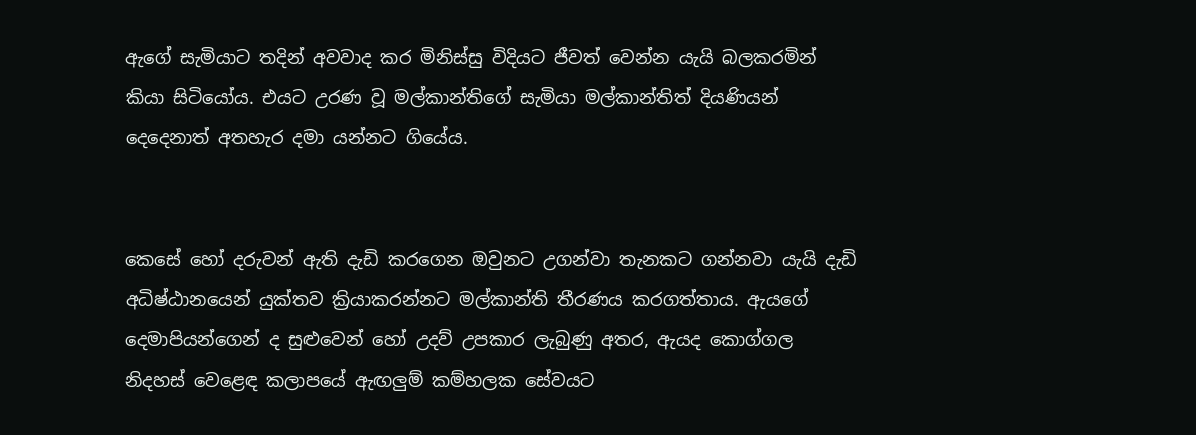ඇගේ සැමියාට තදින් අවවාද කර මිනිස්සු විදියට ජීවත් වෙන්න යැයි බලකරමින් කියා සිටියෝය. එයට උරණ වූ මල්කාන්තිගේ සැමියා මල්කාන්තිත් දියණියන් දෙදෙනාත් අතහැර දමා යන්නට ගියේය.


කෙසේ හෝ දරුවන් ඇති දැඩි කරගෙන ඔවුනට උගන්වා තැනකට ගන්නවා යැයි දැඩි අධිෂ්ඨානයෙන් යුක්තව ක්‍රියාකරන්නට මල්කාන්ති තීරණය කරගත්තාය. ඇයගේ දෙමාපියන්ගෙන් ද සුළුවෙන් හෝ උදව් උපකාර ලැබුණු අතර, ඇයද කොග්ගල නිදහස් වෙළෙඳ කලාපයේ ඇඟලුම් කම්හලක සේවයට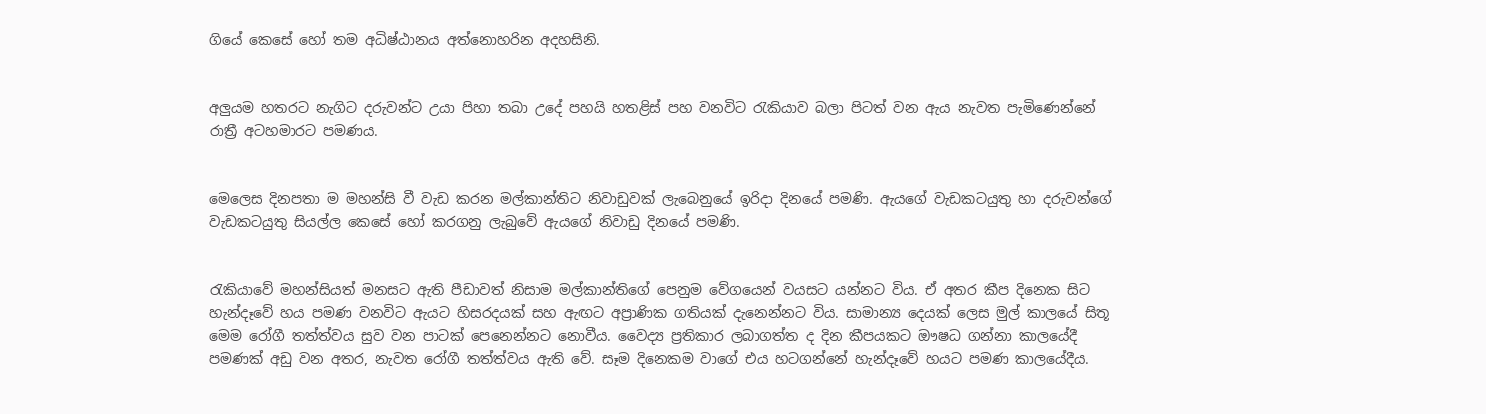ගියේ කෙසේ හෝ තම අධිෂ්ඨානය අත්නොහරින අදහසිනි.


අලුයම හතරට නැගිට දරුවන්ට උයා පිහා තබා උදේ පහයි හතළිස් පහ වනවිට රැකියාව බලා පිටත් වන ඇය නැවත පැමිණෙන්නේ රාත්‍රී අටහමාරට පමණය.


මෙලෙස දිනපතා ම මහන්සි වී වැඩ කරන මල්කාන්තිට නිවාඩුවක් ලැබෙනුයේ ඉරිදා දිනයේ පමණි. ඇයගේ වැඩකටයුතු හා දරුවන්ගේ වැඩකටයුතු සියල්ල කෙසේ හෝ කරගනු ලැබුවේ ඇයගේ නිවාඩු දිනයේ පමණි.


රැකියාවේ මහන්සියත් මනසට ඇති පීඩාවත් නිසාම මල්කාන්තිගේ පෙනුම වේගයෙන් වයසට යන්නට විය. ඒ අතර කීප දිනෙක සිට හැන්දෑවේ හය පමණ වනවිට ඇයට හිසරදයක් සහ ඇඟට අප්‍රාණික ගතියක් දැනෙන්නට විය. සාමාන්‍ය දෙයක් ලෙස මුල් කාලයේ සිතූ මෙම රෝගී තත්ත්වය සුව වන පාටක් පෙනෙන්නට නොවීය. වෛද්‍ය ප්‍රතිකාර ලබාගත්ත ද දින කීපයකට ඖෂධ ගන්නා කාලයේදී පමණක් අඩු වන අතර, නැවත රෝගී තත්ත්වය ඇති වේ. සෑම දිනෙකම වාගේ එය හටගන්නේ හැන්දෑවේ හයට පමණ කාලයේදීය.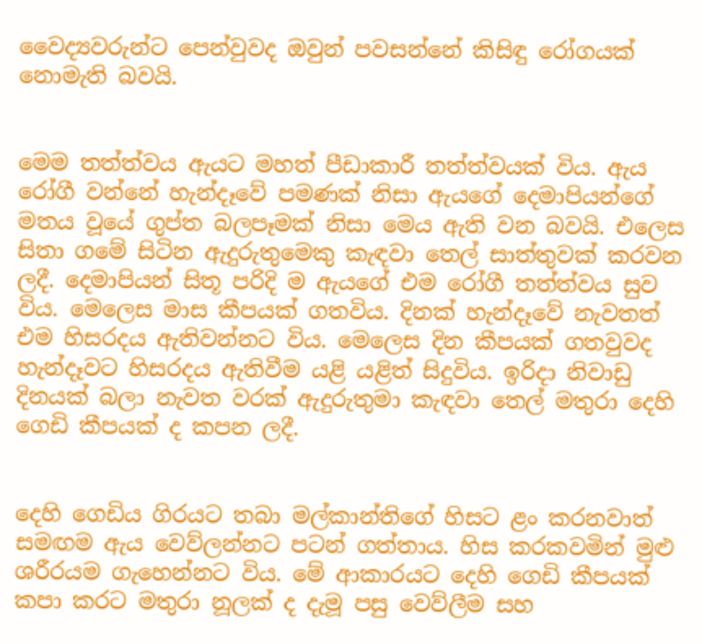වෛද්‍යවරුන්ට පෙන්වුවද ඔවුන් පවසන්නේ කිසිඳු රෝගයක් නොමැති බවයි.


මෙම තත්ත්වය ඇයට මහත් පීඩාකාරී තත්ත්වයක් විය. ඇය රෝගී වන්නේ හැන්දෑවේ පමණක් නිසා ඇයගේ දෙමාපියන්ගේ මතය වූයේ ගුප්ත බලපෑමක් නිසා මෙය ඇති වන බවයි. එලෙස සිතා ගමේ සිටින ඇදුරුතුමෙකු කැඳවා තෙල් සාත්තුවක් කරවන ලදී. දෙමාපියන් සිතූ පරිදි ම ඇයගේ එම රෝගී තත්ත්වය සුව විය. මෙලෙස මාස කීපයක් ගතවිය. දිනක් හැන්දෑවේ නැවතත් එම හිසරදය ඇතිවන්නට විය. මෙලෙස දින කීපයක් ගතවුවද හැන්දෑවට හිසරදය ඇතිවීම යළි යළිත් සිදුවිය. ඉරිදා නිවාඩු දිනයක් බලා නැවත වරක් ඇදුරුතුමා කැඳවා තෙල් මතුරා දෙහි ගෙඩි කීපයක් ද කපන ලදී.


දෙහි ගෙඩිය ගිරයට තබා මල්කාන්තිගේ හිසට ළං කරනවාත් සමඟම ඇය වෙව්ලන්නට පටන් ගත්තාය. හිස කරකවමින් මුළු ශරීරයම ගැහෙන්නට විය. මේ ආකාරයට දෙහි ගෙඩි කීපයක් කපා කරට මතුරා නූලක් ද දැමූ පසු වෙව්ලීම සහ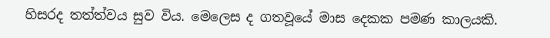හිසරද තත්ත්වය සුව විය. මෙලෙස ද ගතවූයේ මාස දෙකක පමණ කාලයකි.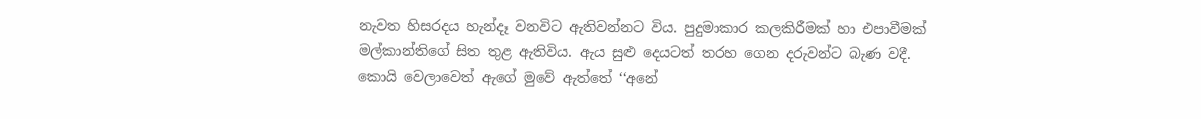නැවත හිසරදය හැන්දෑ වනවිට ඇතිවන්නට විය. පුදුමාකාර කලකිරීමක් හා එපාවීමක් මල්කාන්තිගේ සිත තුළ ඇතිවිය. ඇය සුළු දෙයටත් තරහ ගෙන දරුවන්ට බැණ වදී. කොයි වෙලාවෙත් ඇගේ මුවේ ඇත්තේ ‘‘අනේ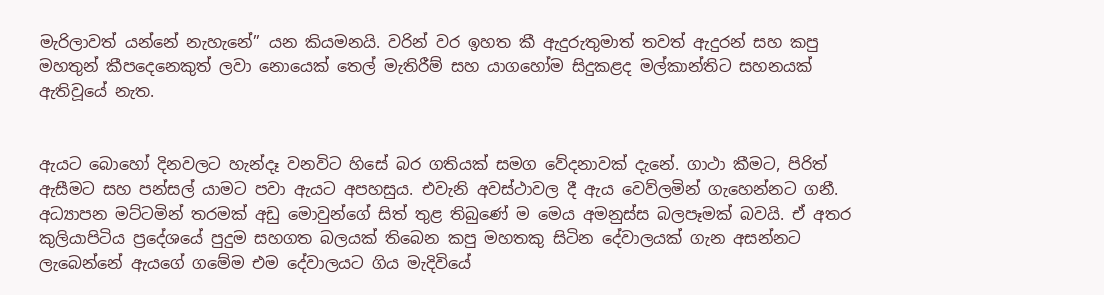මැරිලාවත් යන්නේ නැහැනේ’’ යන කියමනයි. වරින් වර ඉහත කී ඇදුරුතුමාත් තවත් ඇදුරන් සහ කපු මහතුන් කීපදෙනෙකුත් ලවා නොයෙක් තෙල් මැතිරීම් සහ යාගහෝම සිදුකළද මල්කාන්තිට සහනයක් ඇතිවූයේ නැත.


ඇයට බොහෝ දිනවලට හැන්දෑ වනවිට හිසේ බර ගතියක් සමග වේදනාවක් දැනේ. ගාථා කීමට, පිරිත් ඇසීමට සහ පන්සල් යාමට පවා ඇයට අපහසුය. එවැනි අවස්ථාවල දී ඇය වෙව්ලමින් ගැහෙන්නට ගනී. අධ්‍යාපන මට්ටමින් තරමක් අඩු මොවුන්ගේ සිත් තුළ තිබුණේ ම මෙය අමනුස්ස බලපෑමක් බවයි. ඒ අතර කුලියාපිටිය ප්‍රදේශයේ පුදුම සහගත බලයක් තිබෙන කපු මහතකු සිටින දේවාලයක් ගැන අසන්නට ලැබෙන්නේ ඇයගේ ගමේම එම දේවාලයට ගිය මැදිවියේ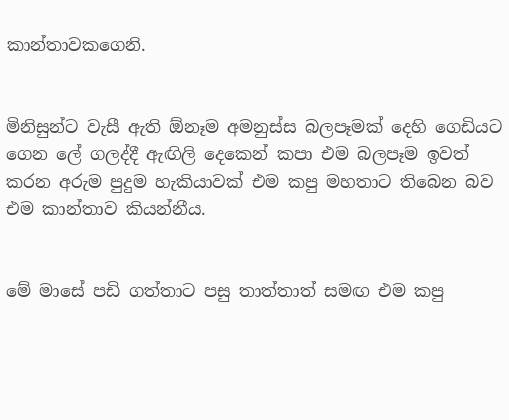කාන්තාවකගෙනි.


මිනිසුන්ට වැසී ඇති ඕනෑම අමනුස්ස බලපෑමක් දෙහි ගෙඩියට ගෙන ලේ ගලද්දී ඇඟිලි දෙකෙන් කපා එම බලපෑම ඉවත් කරන අරුම පුදුම හැකියාවක් එම කපු මහතාට තිබෙන බව එම කාන්තාව කියන්නීය.


මේ මාසේ පඩි ගත්තාට පසු තාත්තාත් සමඟ එම කපු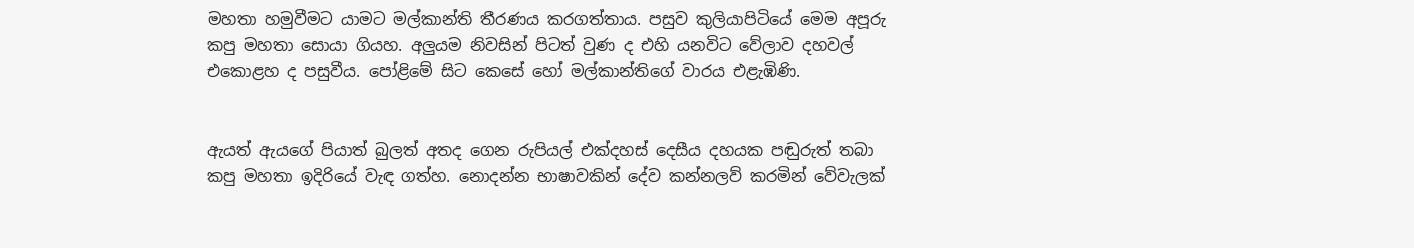මහතා හමුවීමට යාමට මල්කාන්ති තීරණය කරගත්තාය. පසුව කුලියාපිටියේ මෙම අපූරු කපු මහතා සොයා ගියහ. අලුයම නිවසින් පිටත් වුණ ද එහි යනවිට වේලාව දහවල් එකොළහ ද පසුවීය. පෝළිමේ සිට කෙසේ හෝ මල්කාන්තිගේ වාරය එළැඹිණි.


ඇයත් ඇයගේ පියාත් බුලත් අතද ගෙන රුපියල් එක්දහස් දෙසීය දහයක පඬුරුත් තබා කපු මහතා ඉදිරියේ වැඳ ගත්හ. නොදන්න භාෂාවකින් දේව කන්නලව් කරමින් වේවැලක්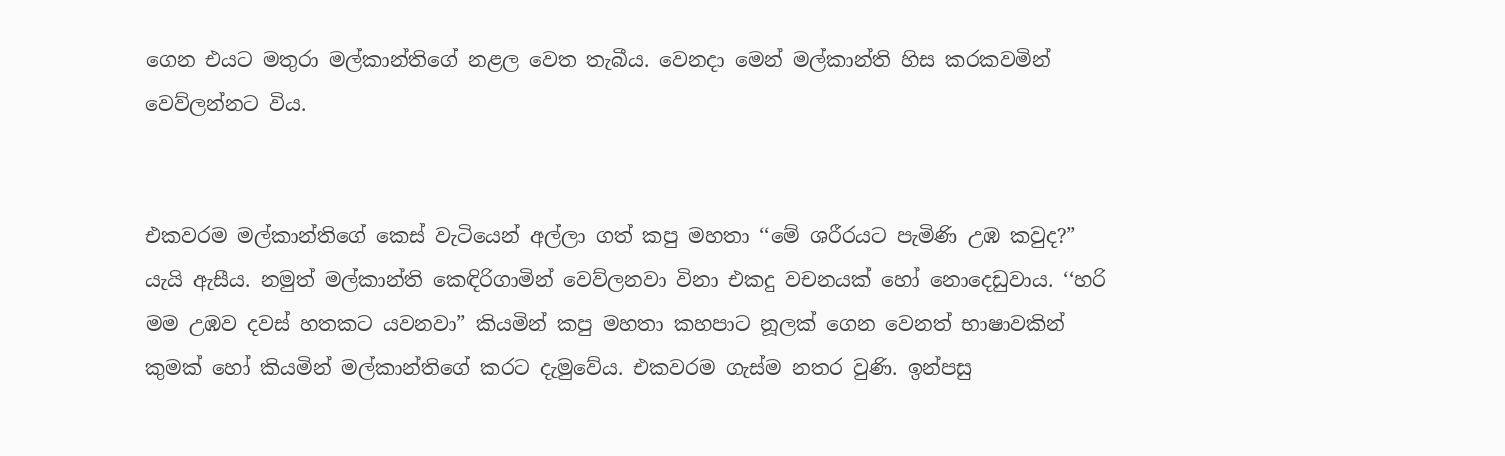ගෙන එයට මතුරා මල්කාන්තිගේ නළල වෙත තැබීය. වෙනදා මෙන් මල්කාන්ති හිස කරකවමින් වෙව්ලන්නට විය.


එකවරම මල්කාන්තිගේ කෙස් වැටියෙන් අල්ලා ගත් කපු මහතා ‘‘මේ ශරීරයට පැමිණි උඹ කවුද?” යැයි ඇසීය. නමුත් මල්කාන්ති කෙඳිරිගාමින් වෙව්ලනවා විනා එකදු වචනයක් හෝ නොදෙඩුවාය. ‘‘හරි මම උඹව දවස් හතකට යවනවා” කියමින් කපු මහතා කහපාට නූලක් ගෙන වෙනත් භාෂාවකින් කුමක් හෝ කියමින් මල්කාන්තිගේ කරට දැමුවේය. එකවරම ගැස්ම නතර වුණි. ඉන්පසු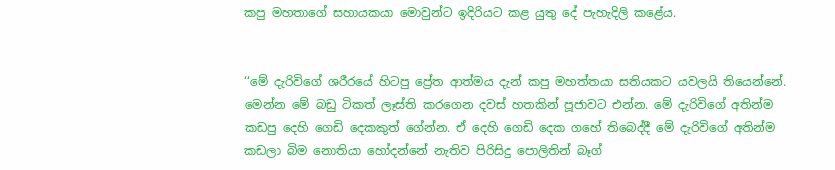කපු මහතාගේ සහායකයා මොවුන්ට ඉදිරියට කළ යුතු දේ පැහැදිලි කළේය.


‘‘මේ දැරිවිගේ ශරීරයේ හිටපු ප්‍රේත ආත්මය දැන් කපු මහත්තයා සතියකට යවලයි තියෙන්නේ. මෙන්න මේ බඩු ටිකත් ලෑස්ති කරගෙන දවස් හතකින් පූජාවට එන්න. මේ දැරිවිගේ අතින්ම කඩපු දෙහි ගෙඩි දෙකකුත් ගේන්න. ඒ දෙහි ගෙඩි දෙක ගහේ තිබෙද්දී මේ දැරිවිගේ අතින්ම කඩලා බිම නොතියා හෝදන්නේ නැතිව පිරිසිදු පොලිතින් බෑග්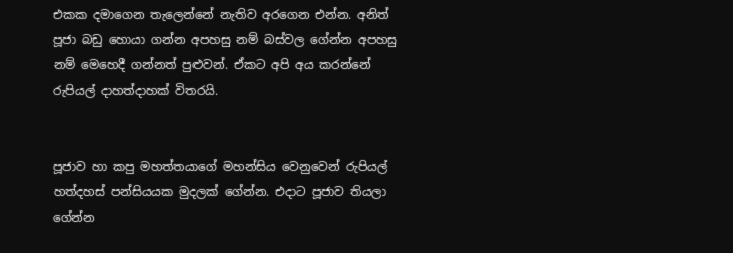එකක දමාගෙන තැලෙන්නේ නැතිව අරගෙන එන්න. අනිත් පූජා බඩු හොයා ගන්න අපහසු නම් බස්වල ගේන්න අපහසු නම් මෙහෙදී ගන්නත් පුළුවන්. ඒකට අපි අය කරන්නේ රුපියල් දාහත්දාහක් විතරයි.


පූජාව හා කපු මහත්තයාගේ මහන්සිය වෙනුවෙන් රුපියල් හත්දහස් පන්සියයක මුදලක් ගේන්න. එදාට පූජාව තියලා ගේන්න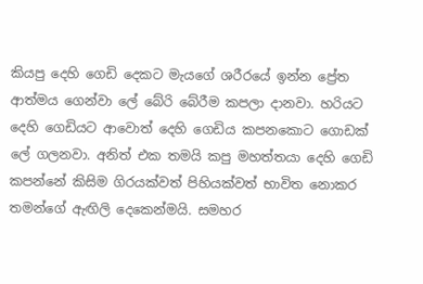කියපු දෙහි ගෙඩි දෙකට මැයගේ ශරීරයේ ඉන්න ප්‍රේත ආත්මය ගෙන්වා ලේ බේරි බේරීම කපලා දානවා. හරියට දෙහි ගෙඩියට ආවොත් දෙහි ගෙඩිය කපනකොට ගොඩක් ලේ ගලනවා. අනිත් එක තමයි කපු මහත්තයා දෙහි ගෙඩි කපන්නේ කිසිම ගිරයක්වත් පිහියක්වත් භාවිත නොකර තමන්ගේ ඇඟිලි දෙකෙන්මයි. සමහර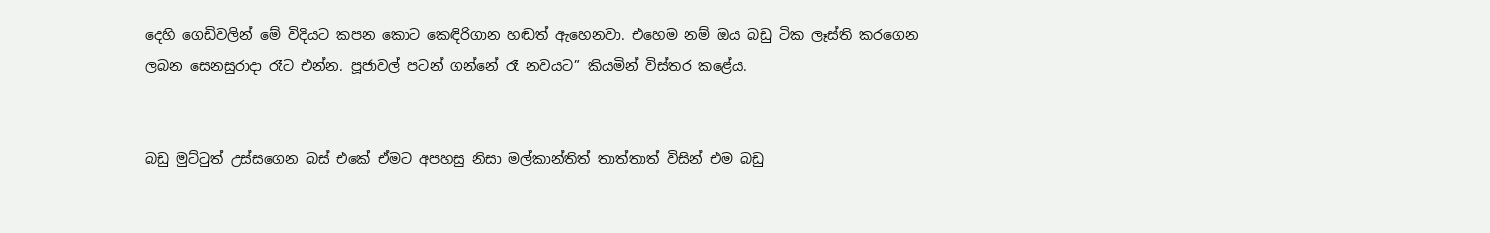දෙහි ගෙඩිවලින් මේ විදියට කපන කොට කෙඳිරිගාන හඬත් ඇහෙනවා. එහෙම නම් ඔය බඩු ටික ලෑස්ති කරගෙන ලබන සෙනසුරාදා රෑට එන්න. පූජාවල් පටන් ගන්නේ රෑ නවයට” කියමින් විස්තර කළේය.


බඩු මුට්ටුත් උස්සගෙන බස් එකේ ඒමට අපහසු නිසා මල්කාන්තිත් තාත්තාත් විසින් එම බඩු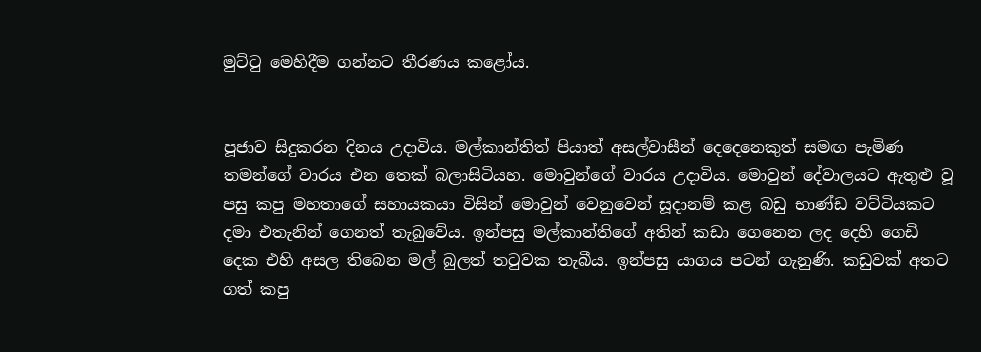මුට්ටු මෙහිදීම ගන්නට තීරණය කළෝය.


පූජාව සිදුකරන දිනය උදාවිය. මල්කාන්තිත් පියාත් අසල්වාසීන් දෙදෙනෙකුත් සමඟ පැමිණ තමන්ගේ වාරය එන තෙක් බලාසිටියහ. මොවුන්ගේ වාරය උදාවිය. මොවුන් දේවාලයට ඇතුළු වූ පසු කපු මහතාගේ සහායකයා විසින් මොවුන් වෙනුවෙන් සූදානම් කළ බඩු භාණ්ඩ වට්ටියකට දමා එතැනින් ගෙනත් තැබුවේය. ඉන්පසු මල්කාන්තිගේ අතින් කඩා ගෙනෙන ලද දෙහි ගෙඩි දෙක එහි අසල තිබෙන මල් බුලත් තටුවක තැබීය. ඉන්පසු යාගය පටන් ගැනුණි. කඩුවක් අතට ගත් කපු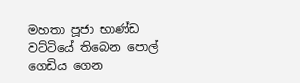මහතා පූජා භාණ්ඩ වට්ටියේ තිබෙන පොල් ගෙඩිය ගෙන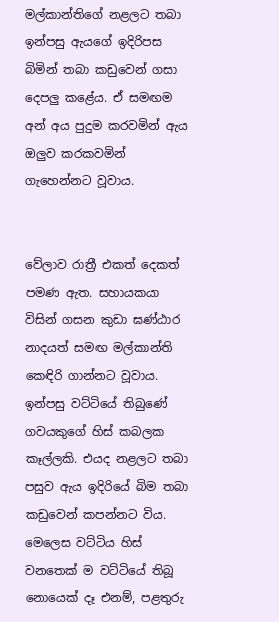මල්කාන්තිගේ නළලට තබා ඉන්පසු ඇයගේ ඉදිරිපස බිමින් තබා කඩුවෙන් ගසා දෙපලු කළේය. ඒ සමඟම අන් අය පුදුම කරවමින් ඇය ඔලුව කරකවමින් ගැහෙන්නට වූවාය.


වේලාව රාත්‍රී එකත් දෙකත් පමණ ඇත. සහායකයා විසින් ගසන කුඩා ඝණ්ඨාර නාදයත් සමඟ මල්කාන්ති කෙඳිරි ගාන්නට වූවාය. ඉන්පසු වට්ටියේ තිබුණේ ගවයකුගේ හිස් කබලක කෑල්ලකි. එයද නළලට තබා පසුව ඇය ඉදිරියේ බිම තබා කඩුවෙන් කපන්නට විය. මෙලෙස වට්ටිය හිස් වනතෙක් ම වට්ටියේ තිබූ නොයෙක් දෑ එනම්, පළතුරු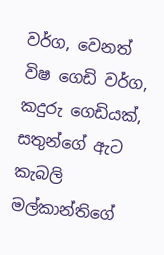වර්ග, වෙනත් විෂ ගෙඩි වර්ග, කදුරු ගෙඩියක්, සතුන්ගේ ඇට කැබලි මල්කාන්තිගේ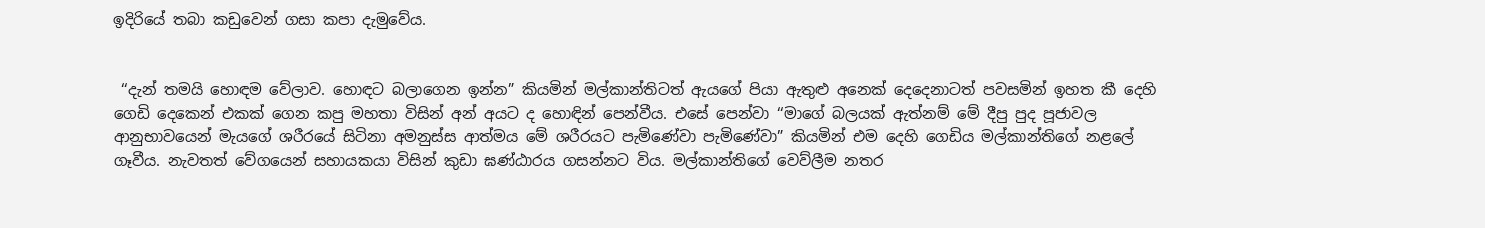ඉදිරියේ තබා කඩුවෙන් ගසා කපා දැමුවේය.


 ‘‘දැන් තමයි හොඳම වේලාව. හොඳට බලාගෙන ඉන්න” කියමින් මල්කාන්තිටත් ඇයගේ පියා ඇතුළු අනෙක් දෙදෙනාටත් පවසමින් ඉහත කී දෙහි ගෙඩි දෙකෙන් එකක් ගෙන කපු මහතා විසින් අන් අයට ද හොඳින් පෙන්වීය. එසේ පෙන්වා ‘‘මාගේ බලයක් ඇත්නම් මේ දීපු පුද පූජාවල ආනුභාවයෙන් මැයගේ ශරීරයේ සිටිනා අමනුස්ස ආත්මය මේ ශරීරයට පැමිණේවා පැමිණේවා” කියමින් එම දෙහි ගෙඩිය මල්කාන්තිගේ නළලේ ගෑවීය. නැවතත් වේගයෙන් සහායකයා විසින් කුඩා ඝණ්ඨාරය ගසන්නට විය. මල්කාන්තිගේ වෙව්ලීම නතර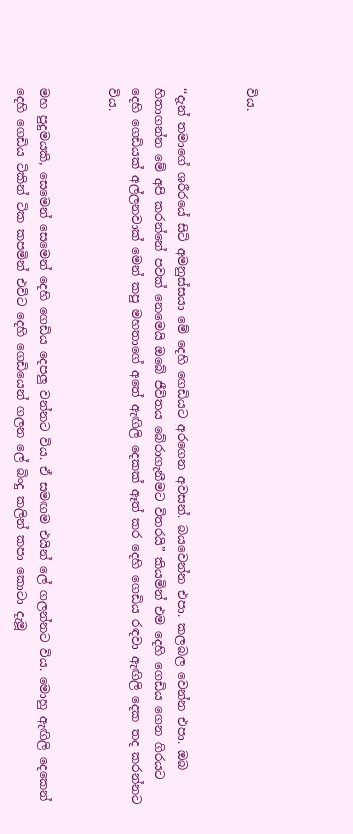විය.


‘‘දැන් තමාගේ ශරීරයේ සිටි අමනුස්සයා මේ දෙහි ගෙඩියට අරගෙන අවසන්. බයවෙන්න එපා. කලබල වෙන්න එපා. ඔබ හිතාගන්න මේ අපි කරන්නේ පවක් නෙමෙයි ඔබේ ජීවිතය බේරාගැනීමට විතරයි” කියමින් එම දෙහි ගෙඩිය ගෙන ගිරයට දෙහි ගෙඩියක් අල්ලනවාක් මෙන් කපු මහතාගේ අතේ ඇඟිලි දෙකක් ඈත් කර දෙහි ගෙඩිය රඳවා ඇඟිලි දෙක තද කරන්නට විය.


මහ පුදුමයකි, සෙමෙන් සෙමෙන් දෙහි ගෙඩිය දෙපලු වන්නට විය. ඒ සමඟම එයින් ලේ ගලන්නට විය. මොහු ඇඟිලි දෙකෙන් දෙහි ගෙඩිය ටිකින් ටික කපමින් එවිට දෙහි ගෙඩියෙන් ගලන ලේ බිංදු කලින් කපා කොටා දැමූ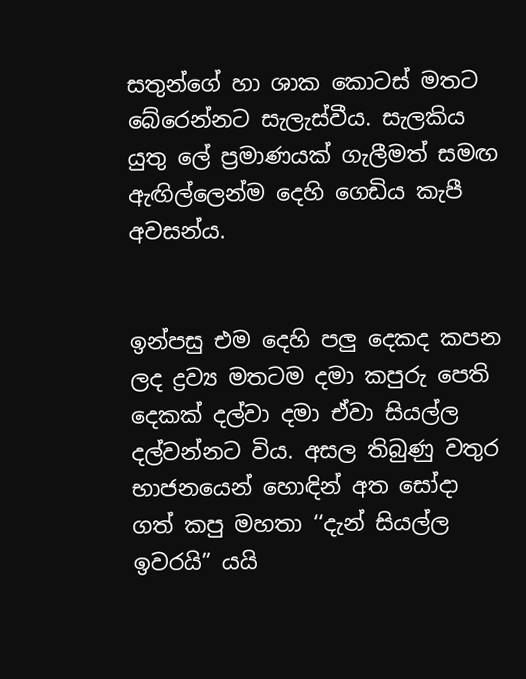සතුන්ගේ හා ශාක කොටස් මතට බේරෙන්නට සැලැස්වීය. සැලකිය යුතු ලේ ප්‍රමාණයක් ගැලීමත් සමඟ ඇඟිල්ලෙන්ම දෙහි ගෙඩිය කැපී අවසන්ය.


ඉන්පසු එම දෙහි පලු දෙකද කපන ලද ද්‍රව්‍ය මතටම දමා කපුරු පෙති දෙකක් දල්වා දමා ඒවා සියල්ල දල්වන්නට විය. අසල තිබුණු වතුර භාජනයෙන් හොඳින් අත සෝදා ගත් කපු මහතා ‘‘දැන් සියල්ල ඉවරයි” යයි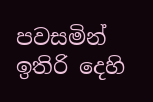පවසමින් ඉතිරි දෙහි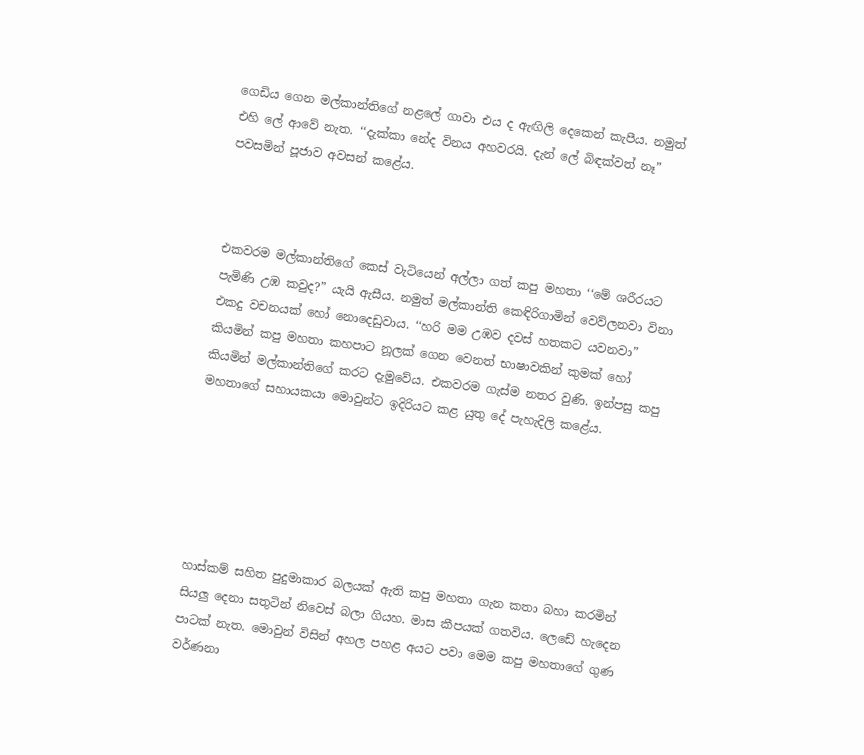ගෙඩිය ගෙන මල්කාන්තිගේ නළලේ ගාවා එය ද ඇඟිලි දෙකෙන් කැපීය. නමුත් එහි ලේ ආවේ නැත. ‘‘දැක්කා නේද විනය අහවරයි. දැන් ලේ බිඳක්වත් නෑ” පවසමින් පූජාව අවසන් කළේය.



එකවරම මල්කාන්තිගේ කෙස් වැටියෙන් අල්ලා ගත් කපු මහතා ‘‘මේ ශරීරයට පැමිණි උඹ කවුද?” යැයි ඇසීය. නමුත් මල්කාන්ති කෙඳිරිගාමින් වෙව්ලනවා විනා එකදු වචනයක් හෝ නොදෙඩුවාය. ‘‘හරි මම උඹව දවස් හතකට යවනවා” කියමින් කපු මහතා කහපාට නූලක් ගෙන වෙනත් භාෂාවකින් කුමක් හෝ කියමින් මල්කාන්තිගේ කරට දැමුවේය. එකවරම ගැස්ම නතර වුණි. ඉන්පසු කපු මහතාගේ සහායකයා මොවුන්ට ඉදිරියට කළ යුතු දේ පැහැදිලි කළේය.






හාස්කම් සහිත පුදුමාකාර බලයක් ඇති කපු මහතා ගැන කතා බහා කරමින් සියලු දෙනා සතුටින් නිවෙස් බලා ගියහ. මාස කීපයක් ගතවිය. ලෙඩේ හැදෙන පාටක් නැත. මොවුන් විසින් අහල පහළ අයට පවා මෙම කපු මහතාගේ ගුණ වර්ණනා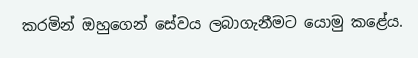කරමින් ඔහුගෙන් සේවය ලබාගැනීමට යොමු කළේය.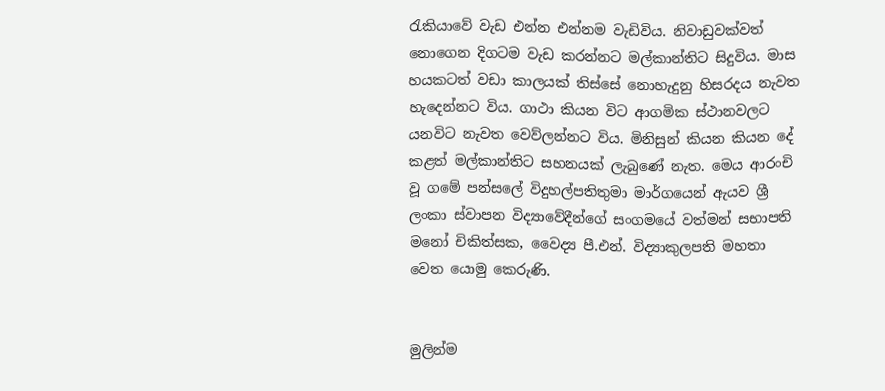රැකියාවේ වැඩ එන්න එන්නම වැඩිවිය. නිවාඩුවක්වත් නොගෙන දිගටම වැඩ කරන්නට මල්කාන්තිට සිදුවිය. මාස හයකටත් වඩා කාලයක් තිස්සේ නොහැදුනු හිසරදය නැවත හැදෙන්නට විය. ගාථා කියන විට ආගමික ස්ථානවලට යනවිට නැවත වෙව්ලන්නට විය. මිනිසුන් කියන කියන දේ කළත් මල්කාන්තිට සහනයක් ලැබුණේ නැත. මෙය ආරංචි වූ ගමේ පන්සලේ විදුහල්පතිතුමා මාර්ගයෙන් ඇයව ශ්‍රී ලංකා ස්වාපන විද්‍යාවේදීන්ගේ සංගමයේ වත්මන් සභාපති මනෝ චිකිත්සක, වෛද්‍ය පී.එන්. විද්‍යාකුලපති මහතා වෙත යොමු කෙරුණි.


මුලින්ම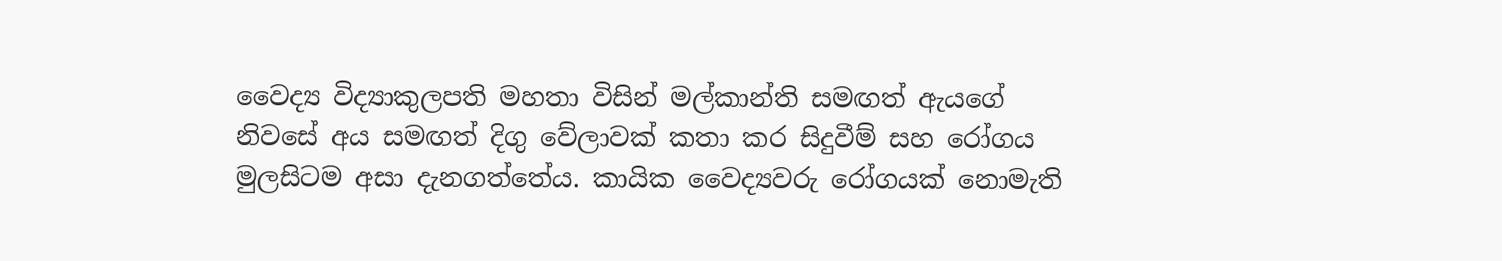වෛද්‍ය විද්‍යාකුලපති මහතා විසින් මල්කාන්ති සමඟත් ඇයගේ නිවසේ අය සමඟත් දිගු වේලාවක් කතා කර සිදුවීම් සහ රෝගය මුලසිටම අසා දැනගත්තේය. කායික වෛද්‍යවරු රෝගයක් නොමැති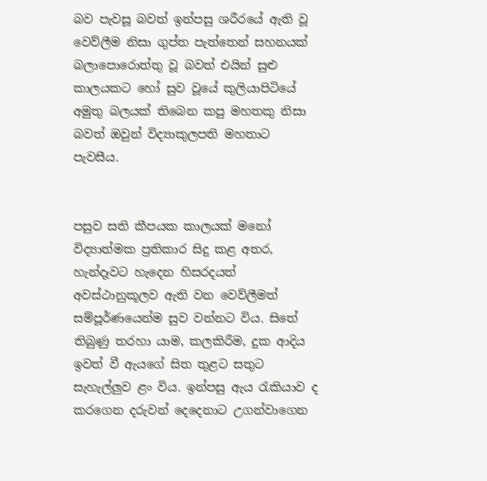බව පැවසූ බවත් ඉන්පසු ශරීරයේ ඇති වූ වෙව්ලීම නිසා ගුප්ත පැත්තෙන් සහනයක් බලාපොරොත්තු වූ බවත් එයින් සුළු කාලයකට හෝ සුව වූයේ කුලියාපිටියේ අමුතු බලයක් තිබෙන කපු මහතකු නිසා බවත් ඔවුන් විද්‍යාකුලපති මහතාට පැවසීය.


පසුව සති කීපයක කාලයක් මනෝ විද්‍යාත්මක ප්‍රතිකාර සිදු කළ අතර, හැන්දෑවට හැදෙන හිසරදයත් අවස්ථානුකූලව ඇති වන වෙව්ලීමත් සම්පූර්ණයෙන්ම සුව වන්නට විය. සිතේ තිබුණු තරහා යාම, කලකිරීම, දුක ආදිය ඉවත් වී ඇයගේ සිත තුළට සතුට සැහැල්ලුව ළං විය. ඉන්පසු ඇය රැකියාව ද කරගෙන දරුවන් දෙදෙනාට උගන්වාගෙන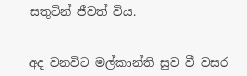සතුටින් ජීවත් විය.


අද වනවිට මල්කාන්ති සුව වී වසර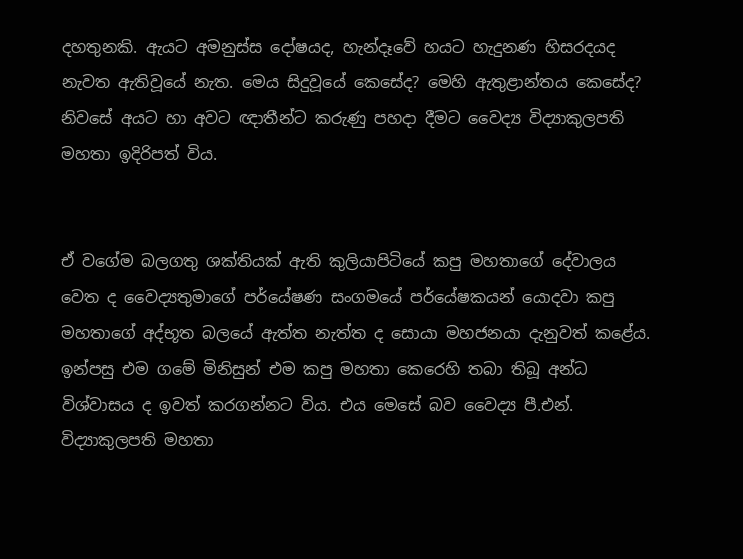දහතුනකි. ඇයට අමනුස්ස දෝෂයද, හැන්දෑවේ හයට හැදුනණ හිසරදයද නැවත ඇතිවූයේ නැත. මෙය සිදුවූයේ කෙසේද? මෙහි ඇතුළාන්තය කෙසේද? නිවසේ අයට හා අවට ඥාතීන්ට කරුණු පහදා දීමට වෛද්‍ය විද්‍යාකුලපති මහතා ඉදිරිපත් විය.


ඒ වගේම බලගතු ශක්තියක් ඇති කුලියාපිටියේ කපු මහතාගේ දේවාලය වෙත ද වෛද්‍යතුමාගේ පර්යේෂණ සංගමයේ පර්යේෂකයන් යොදවා කපු මහතාගේ අද්භූත බලයේ ඇත්ත නැත්ත ද සොයා මහජනයා දැනුවත් කළේය. ඉන්පසු එම ගමේ මිනිසුන් එම කපු මහතා කෙරෙහි තබා තිබූ අන්ධ විශ්වාසය ද ඉවත් කරගන්නට විය. එය මෙසේ බව වෛද්‍ය පී.එන්. විද්‍යාකුලපති මහතා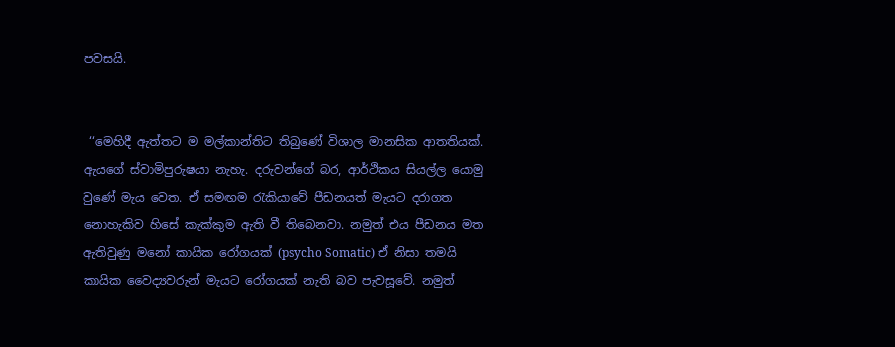පවසයි.


 ‘‘මෙහිදී ඇත්තට ම මල්කාන්තිට තිබුණේ විශාල මානසික ආතතියක්. ඇයගේ ස්වාමිපුරුෂයා නැහැ. දරුවන්ගේ බර, ආර්ථිකය සියල්ල යොමු වුණේ මැය වෙත. ඒ සමඟම රැකියාවේ පීඩනයත් මැයට දරාගත නොහැකිව හිසේ කැක්කුම ඇති වී තිබෙනවා. නමුත් එය පීඩනය මත ඇතිවුණු මනෝ කායික රෝගයක් (psycho Somatic) ඒ නිසා තමයි කායික වෛද්‍යවරුන් මැයට රෝගයක් නැති බව පැවසූවේ. නමුත්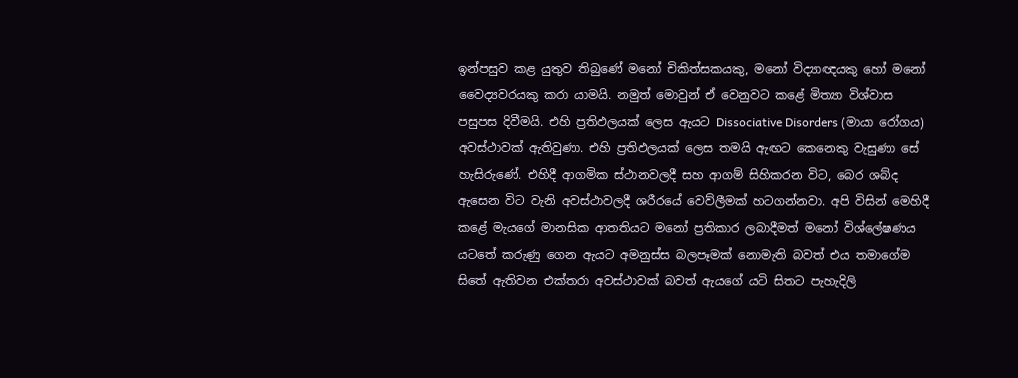ඉන්පසුව කළ යුතුව තිබුණේ මනෝ චිකිත්සකයකු, මනෝ විද්‍යාඥයකු හෝ මනෝ වෛද්‍යවරයකු කරා යාමයි. නමුත් මොවුන් ඒ වෙනුවට කළේ මිත්‍යා විශ්වාස පසුපස දිවීමයි. එහි ප්‍රතිඵලයක් ලෙස ඇයට Dissociative Disorders (මායා රෝගය) අවස්ථාවක් ඇතිවුණා. එහි ප්‍රතිඵලයක් ලෙස තමයි ඇඟට කෙනෙකු වැසුණා සේ හැසිරුණේ. එහිදී ආගමික ස්ථානවලදී සහ ආගම් සිහිකරන විට, බෙර ශබ්ද ඇසෙන විට වැනි අවස්ථාවලදී ශරීරයේ වෙව්ලීමක් හටගන්නවා. අපි විසින් මෙහිදී කළේ මැයගේ මානසික ආතතියට මනෝ ප්‍රතිකාර ලබාදීමත් මනෝ විශ්ලේෂණය යටතේ කරුණු ගෙන ඇයට අමනුස්ස බලපෑමක් නොමැති බවත් එය තමාගේම සිතේ ඇතිවන එක්තරා අවස්ථාවක් බවත් ඇයගේ යටි සිතට පැහැදිලි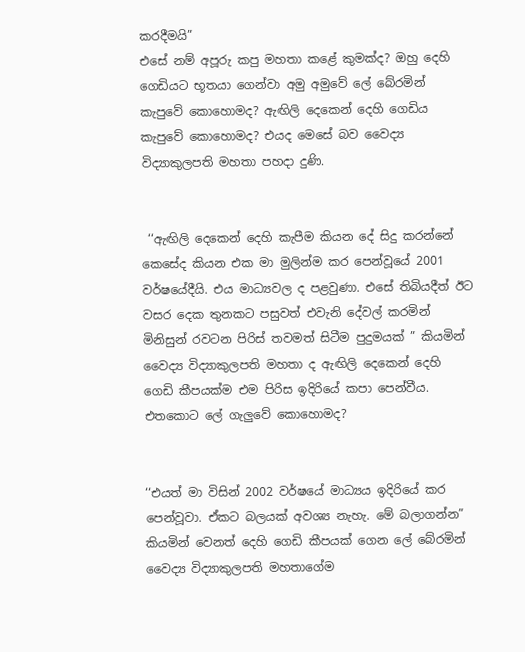කරදීමයි”
එසේ නම් අපූරු කපු මහතා කළේ කුමක්ද? ඔහු දෙහි ගෙඩියට භූතයා ගෙන්වා අමු අමුවේ ලේ බේරමින් කැපුවේ කොහොමද? ඇඟිලි දෙකෙන් දෙහි ගෙඩිය කැපුවේ කොහොමද? එයද මෙසේ බව වෛද්‍ය විද්‍යාකුලපති මහතා පහදා දුණි.


 ‘‘ඇඟිලි දෙකෙන් දෙහි කැපීම කියන දේ සිදු කරන්නේ කෙසේද කියන එක මා මුලින්ම කර පෙන්වූයේ 2001 වර්ෂයේදීයි. එය මාධ්‍යවල ද පළවුණා. එසේ තිබියදීත් ඊට වසර දෙක තුනකට පසුවත් එවැනි දේවල් කරමින් මිනිසුන් රවටන පිරිස් තවමත් සිටීම පුදුමයක් ” කියමින් වෛද්‍ය විද්‍යාකුලපති මහතා ද ඇඟිලි දෙකෙන් දෙහි ගෙඩි කීපයක්ම එම පිරිස ඉදිරියේ කපා පෙන්වීය.
එතකොට ලේ ගැලුවේ කොහොමද?


‘‘එයත් මා විසින් 2002 වර්ෂයේ මාධ්‍යය ඉදිරියේ කර පෙන්වූවා. ඒකට බලයක් අවශ්‍ය නැහැ. මේ බලාගන්න” කියමින් වෙනත් දෙහි ගෙඩි කීපයක් ගෙන ලේ බේරමින් වෛද්‍ය විද්‍යාකුලපති මහතාගේම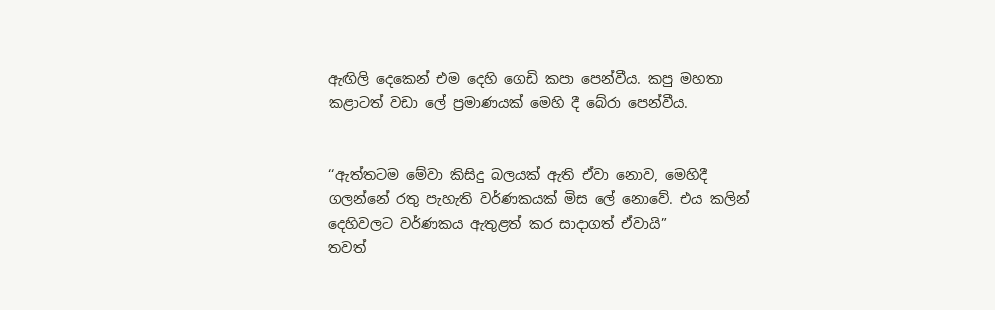ඇඟිලි දෙකෙන් එම දෙහි ගෙඩි කපා පෙන්වීය. කපු මහතා කළාටත් වඩා ලේ ප්‍රමාණයක් මෙහි දී බේරා පෙන්වීය.


‘‘ඇත්තටම මේවා කිසිදු බලයක් ඇති ඒවා නොව, මෙහිදී ගලන්නේ රතු පැහැති වර්ණකයක් මිස ලේ නොවේ. එය කලින් දෙහිවලට වර්ණකය ඇතුළත් කර සාදාගත් ඒවායි”
තවත්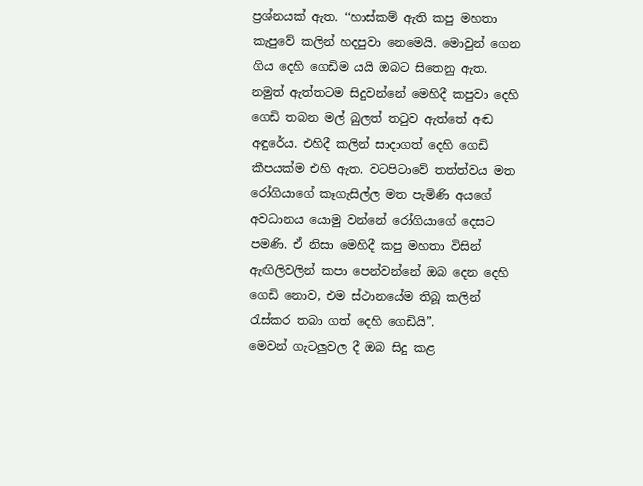ප්‍රශ්නයක් ඇත. ‘‘හාස්කම් ඇති කපු මහතා කැපුවේ කලින් හදපුවා නෙමෙයි. මොවුන් ගෙන ගිය දෙහි ගෙඩිම යයි ඔබට සිතෙනු ඇත. නමුත් ඇත්තටම සිදුවන්නේ මෙහිදී කපුවා දෙහි ගෙඩි තබන මල් බුලත් තටුව ඇත්තේ අඬ අඳුරේය. එහිදී කලින් සාදාගත් දෙහි ගෙඩි කීපයක්ම එහි ඇත. වටපිටාවේ තත්ත්වය මත රෝගියාගේ කෑගැසිල්ල මත පැමිණි අයගේ අවධානය යොමු වන්නේ රෝගියාගේ දෙසට පමණි. ඒ නිසා මෙහිදී කපු මහතා විසින් ඇඟිලිවලින් කපා පෙන්වන්නේ ඔබ දෙන දෙහි ගෙඩි නොව, එම ස්ථානයේම තිබූ කලින් රැස්කර තබා ගත් දෙහි ගෙඩියි”.
මෙවන් ගැටලුවල දී ඔබ සිදු කළ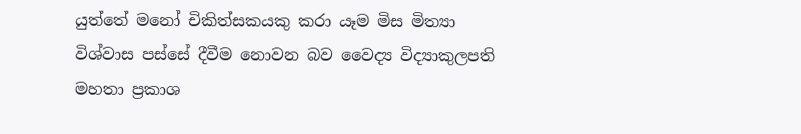යුත්තේ මනෝ චිකිත්සකයකු කරා යෑම මිස මිත්‍යා විශ්වාස පස්සේ දීවීම නොවන බව වෛද්‍ය විද්‍යාකුලපති මහතා ප්‍රකාශ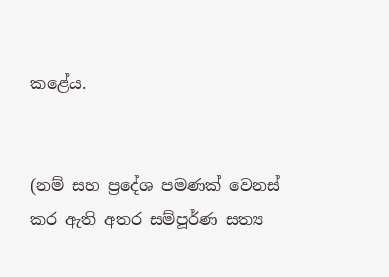කළේය.


(නම් සහ ප්‍රදේශ පමණක් වෙනස් කර ඇති අතර සම්පූර්ණ සත්‍ය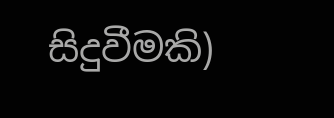සිදුවීමකි)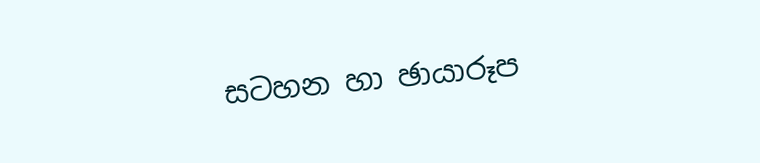සටහන හා ඡායාරූප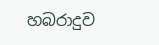හබරාදුව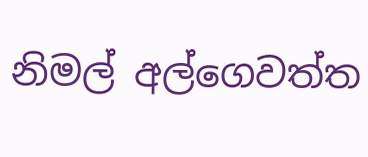නිමල් අල්ගෙවත්ත